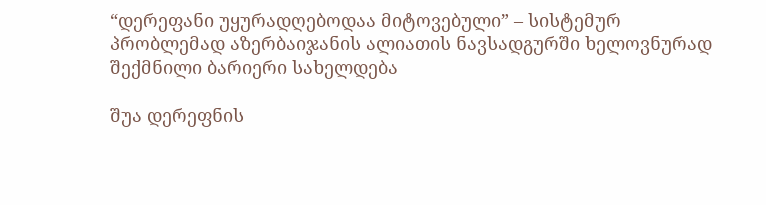“დერეფანი უყურადღებოდაა მიტოვებული” – სისტემურ პრობლემად აზერბაიჯანის ალიათის ნავსადგურში ხელოვნურად შექმნილი ბარიერი სახელდება

შუა დერეფნის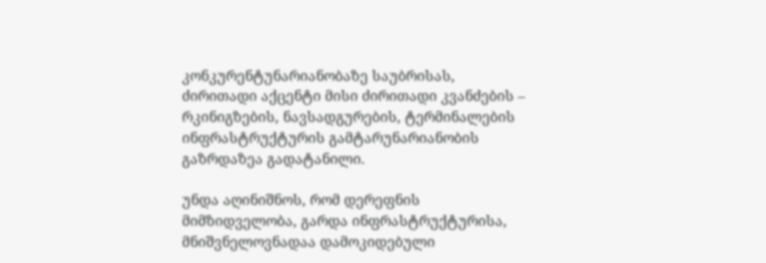კონკურენტუნარიანობაზე საუბრისას, ძირითადი აქცენტი მისი ძირითადი კვანძების – რკინიგზების, ნავსადგურების, ტერმინალების ინფრასტრუქტურის გამტარუნარიანობის გაზრდაზეა გადატანილი.

უნდა აღინიშნოს, რომ დერეფნის მიმზიდველობა, გარდა ინფრასტრუქტურისა, მნიშვნელოვნადაა დამოკიდებული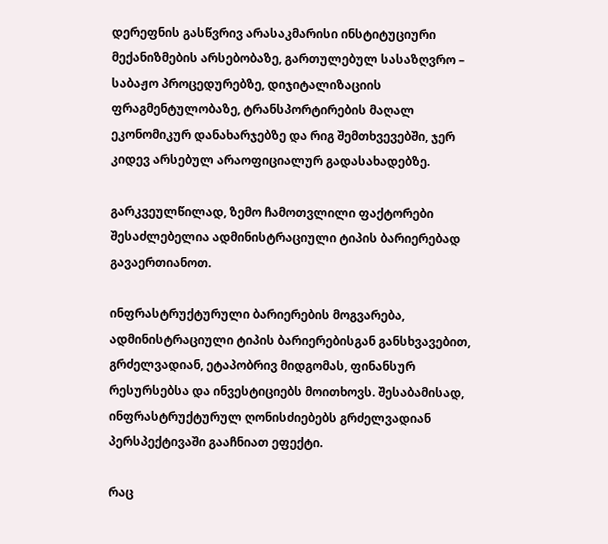დერეფნის გასწვრივ არასაკმარისი ინსტიტუციური მექანიზმების არსებობაზე, გართულებულ სასაზღვრო – საბაჟო პროცედურებზე, დიჯიტალიზაციის ფრაგმენტულობაზე, ტრანსპორტირების მაღალ ეკონომიკურ დანახარჯებზე და რიგ შემთხვევებში, ჯერ კიდევ არსებულ არაოფიციალურ გადასახადებზე.

გარკვეულწილად, ზემო ჩამოთვლილი ფაქტორები შესაძლებელია ადმინისტრაციული ტიპის ბარიერებად გავაერთიანოთ.

ინფრასტრუქტურული ბარიერების მოგვარება, ადმინისტრაციული ტიპის ბარიერებისგან განსხვავებით, გრძელვადიან, ეტაპობრივ მიდგომას, ფინანსურ რესურსებსა და ინვესტიციებს მოითხოვს. შესაბამისად, ინფრასტრუქტურულ ღონისძიებებს გრძელვადიან პერსპექტივაში გააჩნიათ ეფექტი.

რაც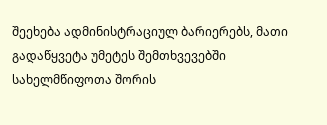შეეხება ადმინისტრაციულ ბარიერებს, მათი გადაწყვეტა უმეტეს შემთხვევებში სახელმწიფოთა შორის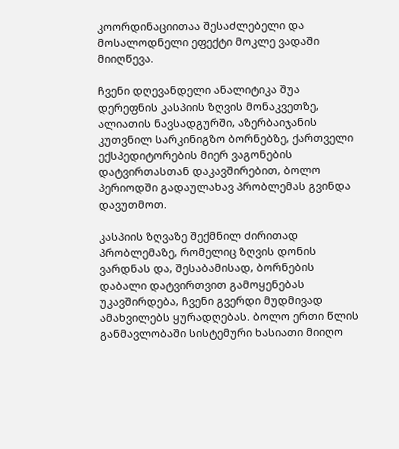კოორდინაციითაა შესაძლებელი და მოსალოდნელი ეფექტი მოკლე ვადაში მიიღწევა.

ჩვენი დღევანდელი ანალიტიკა შუა დერეფნის კასპიის ზღვის მონაკვეთზე, ალიათის ნავსადგურში, აზერბაიჯანის კუთვნილ სარკინიგზო ბორნებზე, ქართველი ექსპედიტორების მიერ ვაგონების დატვირთასთან დაკავშირებით, ბოლო პერიოდში გადაულახავ პრობლემას გვინდა დავუთმოთ.

კასპიის ზღვაზე შექმნილ ძირითად პრობლემაზე, რომელიც ზღვის დონის ვარდნას და, შესაბამისად, ბორნების დაბალი დატვირთვით გამოყენებას უკავშირდება, ჩვენი გვერდი მუდმივად ამახვილებს ყურადღებას. ბოლო ერთი წლის განმავლობაში სისტემური ხასიათი მიიღო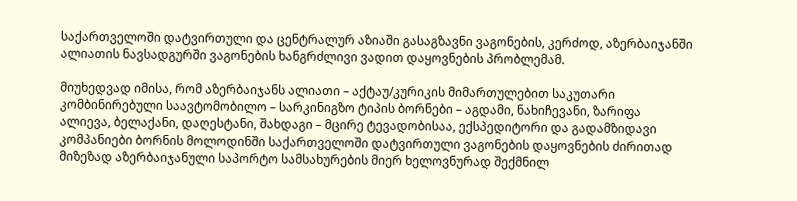საქართველოში დატვირთული და ცენტრალურ აზიაში გასაგზავნი ვაგონების, კერძოდ, აზერბაიჯანში ალიათის ნავსადგურში ვაგონების ხანგრძლივი ვადით დაყოვნების პრობლემამ.

მიუხედვად იმისა, რომ აზერბაიჯანს ალიათი – აქტაუ/კურიკის მიმართულებით საკუთარი კომბინირებული საავტომობილო – სარკინიგზო ტიპის ბორნები – აგდამი, ნახიჩევანი, ზარიფა ალიევა, ბელაქანი, დაღესტანი, შახდაგი – მცირე ტევადობისაა, ექსპედიტორი და გადამზიდავი კომპანიები ბორნის მოლოდინში საქართველოში დატვირთული ვაგონების დაყოვნების ძირითად მიზეზად აზერბაიჯანული საპორტო სამსახურების მიერ ხელოვნურად შექმნილ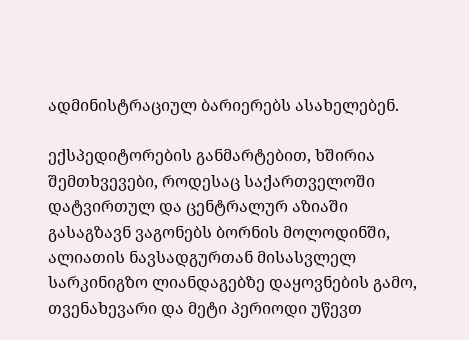ადმინისტრაციულ ბარიერებს ასახელებენ.

ექსპედიტორების განმარტებით, ხშირია შემთხვევები, როდესაც საქართველოში დატვირთულ და ცენტრალურ აზიაში გასაგზავნ ვაგონებს ბორნის მოლოდინში, ალიათის ნავსადგურთან მისასვლელ სარკინიგზო ლიანდაგებზე დაყოვნების გამო, თვენახევარი და მეტი პერიოდი უწევთ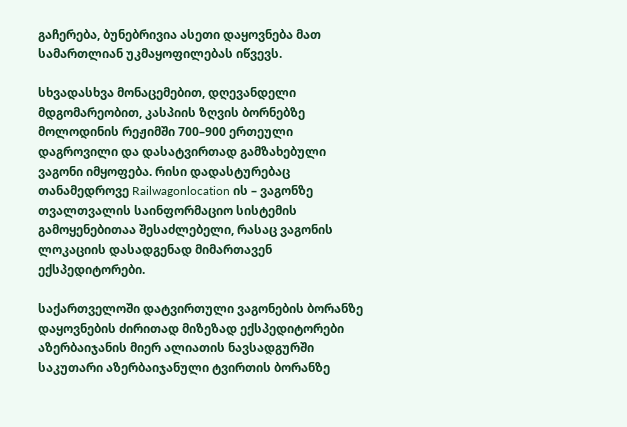გაჩერება, ბუნებრივია ასეთი დაყოვნება მათ სამართლიან უკმაყოფილებას იწვევს.

სხვადასხვა მონაცემებით, დღევანდელი მდგომარეობით, კასპიის ზღვის ბორნებზე მოლოდინის რეჟიმში 700–900 ერთეული დაგროვილი და დასატვირთად გამზახებული ვაგონი იმყოფება. რისი დადასტურებაც თანამედროვე Railwagonlocation ის – ვაგონზე თვალთვალის საინფორმაციო სისტემის გამოყენებითაა შესაძლებელი, რასაც ვაგონის ლოკაციის დასადგენად მიმართავენ ექსპედიტორები.

საქართველოში დატვირთული ვაგონების ბორანზე დაყოვნების ძირითად მიზეზად ექსპედიტორები აზერბაიჯანის მიერ ალიათის ნავსადგურში საკუთარი აზერბაიჯანული ტვირთის ბორანზე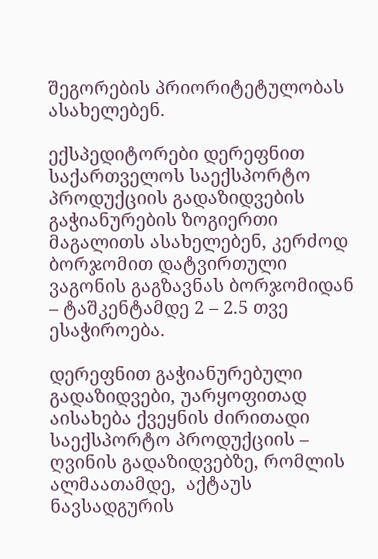შეგორების პრიორიტეტულობას ასახელებენ.

ექსპედიტორები დერეფნით საქართველოს საექსპორტო პროდუქციის გადაზიდვების გაჭიანურების ზოგიერთი მაგალითს ასახელებენ, კერძოდ ბორჯომით დატვირთული ვაგონის გაგზავნას ბორჯომიდან – ტაშკენტამდე 2 – 2.5 თვე ესაჭიროება.

დერეფნით გაჭიანურებული გადაზიდვები, უარყოფითად აისახება ქვეყნის ძირითადი საექსპორტო პროდუქციის – ღვინის გადაზიდვებზე, რომლის ალმაათამდე,  აქტაუს ნავსადგურის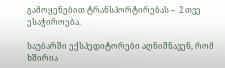გამოყენებით ტრანსპორტირებას –  2 თვე ესაჭიროება.

საუბარში ექსპედიტორები აღნიშნავენ, რომ ხშირია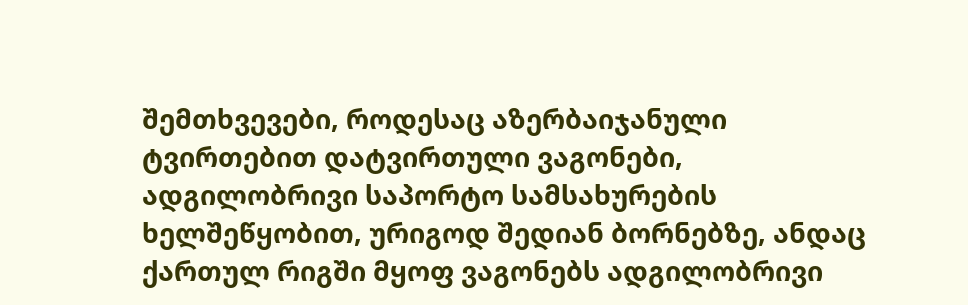შემთხვევები, როდესაც აზერბაიჯანული ტვირთებით დატვირთული ვაგონები, ადგილობრივი საპორტო სამსახურების ხელშეწყობით, ურიგოდ შედიან ბორნებზე, ანდაც ქართულ რიგში მყოფ ვაგონებს ადგილობრივი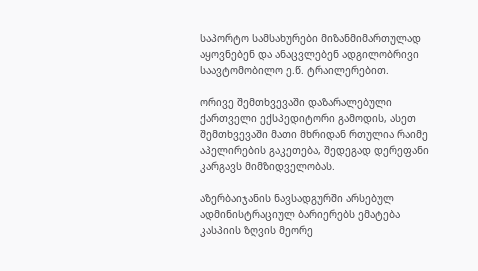საპორტო სამსახურები მიზანმიმართულად აყოვნებენ და ანაცვლებენ ადგილობრივი საავტომობილო ე.წ. ტრაილერებით.

ორივე შემთხვევაში დაზარალებული ქართველი ექსპედიტორი გამოდის, ასეთ შემთხვევაში მათი მხრიდან რთულია რაიმე აპელირების გაკეთება, შედეგად დერეფანი კარგავს მიმზიდველობას.

აზერბაიჯანის ნავსადგურში არსებულ ადმინისტრაციულ ბარიერებს ემატება კასპიის ზღვის მეორე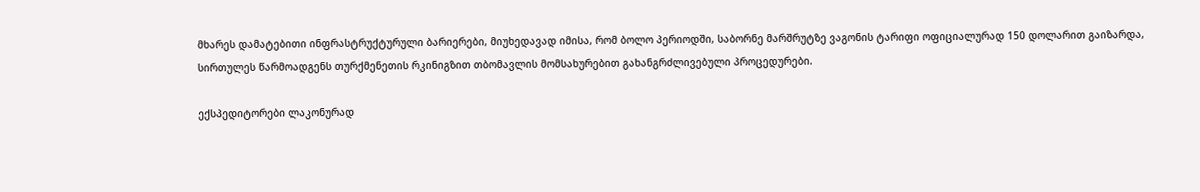მხარეს დამატებითი ინფრასტრუქტურული ბარიერები, მიუხედავად იმისა, რომ ბოლო პერიოდში, საბორნე მარშრუტზე ვაგონის ტარიფი ოფიციალურად 150 დოლარით გაიზარდა, სირთულეს წარმოადგენს თურქმენეთის რკინიგზით თბომავლის მომსახურებით გახანგრძლივებული პროცედურები.

ექსპედიტორები ლაკონურად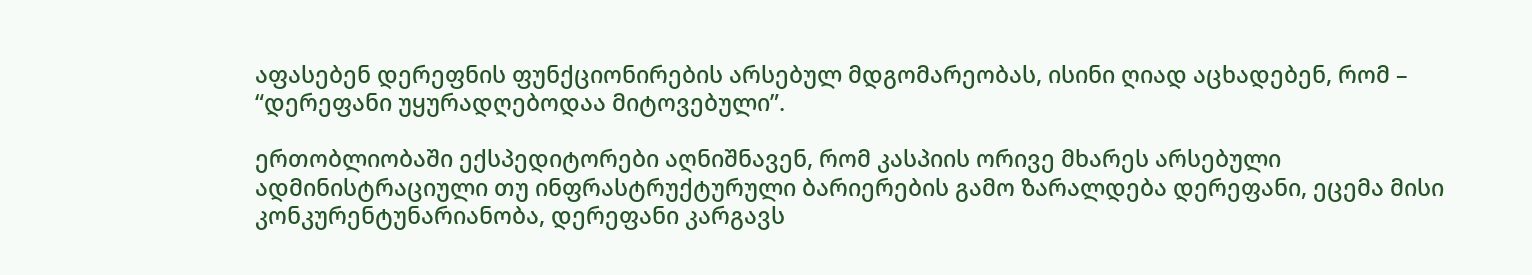აფასებენ დერეფნის ფუნქციონირების არსებულ მდგომარეობას, ისინი ღიად აცხადებენ, რომ – “დერეფანი უყურადღებოდაა მიტოვებული”.

ერთობლიობაში ექსპედიტორები აღნიშნავენ, რომ კასპიის ორივე მხარეს არსებული ადმინისტრაციული თუ ინფრასტრუქტურული ბარიერების გამო ზარალდება დერეფანი, ეცემა მისი კონკურენტუნარიანობა, დერეფანი კარგავს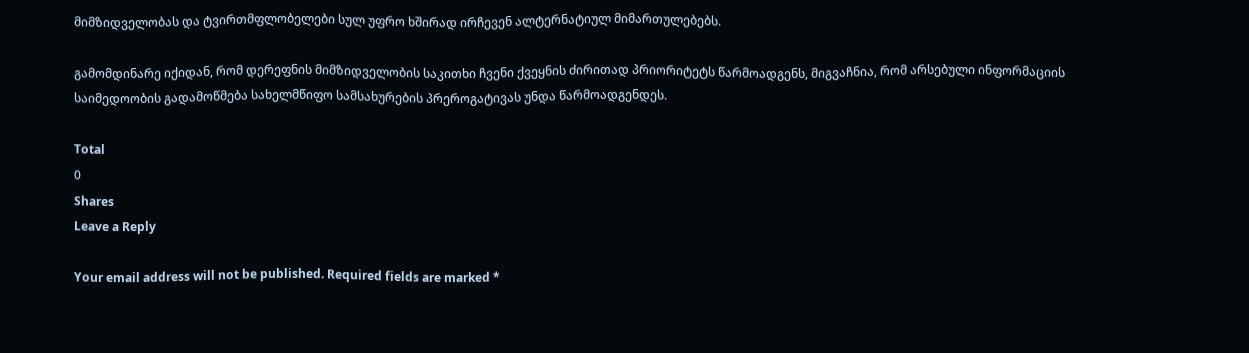მიმზიდველობას და ტვირთმფლობელები სულ უფრო ხშირად ირჩევენ ალტერნატიულ მიმართულებებს.

გამომდინარე იქიდან, რომ დერეფნის მიმზიდველობის საკითხი ჩვენი ქვეყნის ძირითად პრიორიტეტს წარმოადგენს, მიგვაჩნია, რომ არსებული ინფორმაციის საიმედოობის გადამოწმება სახელმწიფო სამსახურების პრეროგატივას უნდა წარმოადგენდეს.

Total
0
Shares
Leave a Reply

Your email address will not be published. Required fields are marked *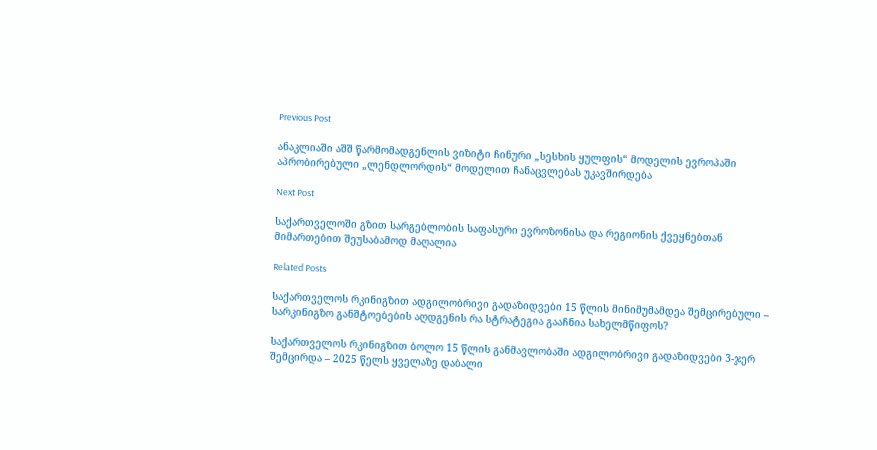Previous Post

ანაკლიაში აშშ წარმომადგენლის ვიზიტი ჩინური „სესხის ყულფის“ მოდელის ევროპაში აპრობირებული „ლენდლორდის“ მოდელით ჩანაცვლებას უკავშირდება

Next Post

საქართველოში გზით სარგებლობის საფასური ევროზონისა და რეგიონის ქვეყნებთან მიმართებით შეუსაბამოდ მაღალია

Related Posts

საქართველოს რკინიგზით ადგილობრივი გადაზიდვები 15 წლის მინიმუმამდეა შემცირებული – სარკინიგზო განშტოებების აღდგენის რა სტრატეგია გააჩნია სახელმწიფოს?

საქართველოს რკინიგზით ბოლო 15 წლის განმავლობაში ადგილობრივი გადაზიდვები 3-ჯერ შემცირდა – 2025 წელს ყველაზე დაბალი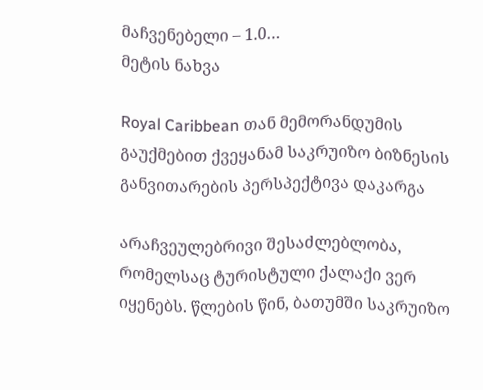მაჩვენებელი – 1.0…
მეტის ნახვა

Royal Caribbean თან მემორანდუმის გაუქმებით ქვეყანამ საკრუიზო ბიზნესის განვითარების პერსპექტივა დაკარგა

არაჩვეულებრივი შესაძლებლობა, რომელსაც ტურისტული ქალაქი ვერ იყენებს. წლების წინ, ბათუმში საკრუიზო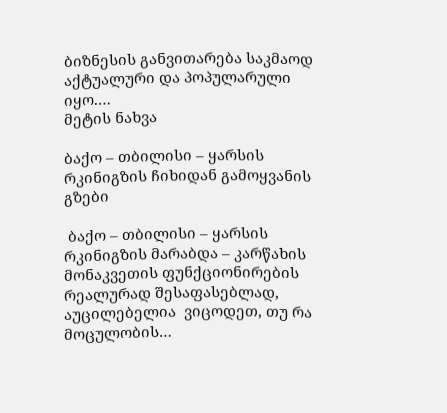ბიზნესის განვითარება საკმაოდ აქტუალური და პოპულარული იყო.…
მეტის ნახვა

ბაქო – თბილისი – ყარსის რკინიგზის ჩიხიდან გამოყვანის გზები

 ბაქო – თბილისი – ყარსის რკინიგზის მარაბდა – კარწახის მონაკვეთის ფუნქციონირების რეალურად შესაფასებლად, აუცილებელია  ვიცოდეთ, თუ რა მოცულობის…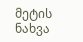მეტის ნახვა